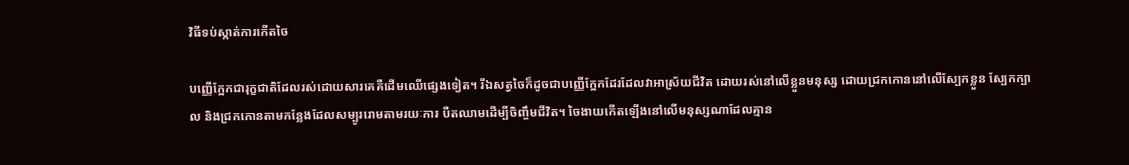វិធីទប់ស្កាត់ការកើតចៃ

បញ្ញើក្អែកជារុក្ខជាតិដែលរស់ដោយសារគេគឺដើមឈើផ្សេងទៀត។ រីឯសត្វចៃក៏ដូចជាបញ្ញើក្អែកដែរដែលវាអាស្រ័យជីវិត ដោយរស់នៅលើខ្លួនមនុស្ស ដោយជ្រកកោននៅលើស្បែកខ្លួន ស្បែកក្បាល និងជ្រកកោនតាមកន្លែងដែលសម្បូររោមតាមរយៈការ បឺតឈាមដើម្បីចិញ្ចឹមជីវិត។ ចៃងាយកើតឡើងនៅលើមនុស្សណាដែលគ្មាន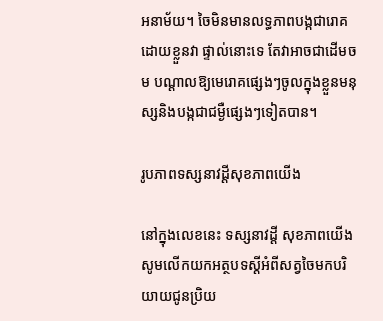អនាម័យ។ ចៃមិនមានលទ្ធភាពបង្កជារោគដោយខ្លួនវា ផ្ទាល់នោះទេ តែវាអាចជាដើមចម បណ្ដាលឱ្យមេរោគផ្សេងៗចូលក្នុងខ្លួនមនុស្សនិងបង្កជាជម្ងឺផ្សេងៗទៀតបាន។

រូបភាពទស្សនាវដ្ដីសុខភាពយើង

នៅក្នុងលេខនេះ ទស្សនាវដ្ដី សុខភាពយើង សូមលើកយកអត្ថបទស្ដីអំពីសត្វចៃមកបរិយាយជូនប្រិយ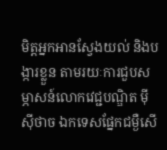មិត្ដអ្នកអានស្វែងយល់ និងបង្ការខ្លួន តាមរយៈការជួបសម្ភាសន៍លោកវេជ្ជបណ្ឌិត ម៉ី ស៊ីថាច ឯកទេសផ្នែកជម្ងឺសើ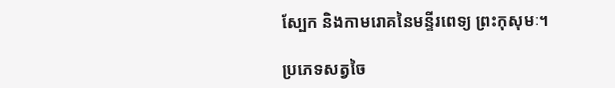ស្បែក និងកាមរោគនៃមន្ទីរពេទ្យ ព្រះកុសុមៈ។

ប្រភេទសត្វចៃ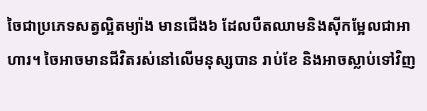ចៃជាប្រភេទសត្វល្អិតម្យ៉ាង មានជើង៦ ដែលបឺតឈាមនិងស៊ីកម្អែលជាអាហារ។ ចៃអាចមានជីវិតរស់នៅលើមនុស្សបាន រាប់ខែ និងអាចស្លាប់ទៅវិញ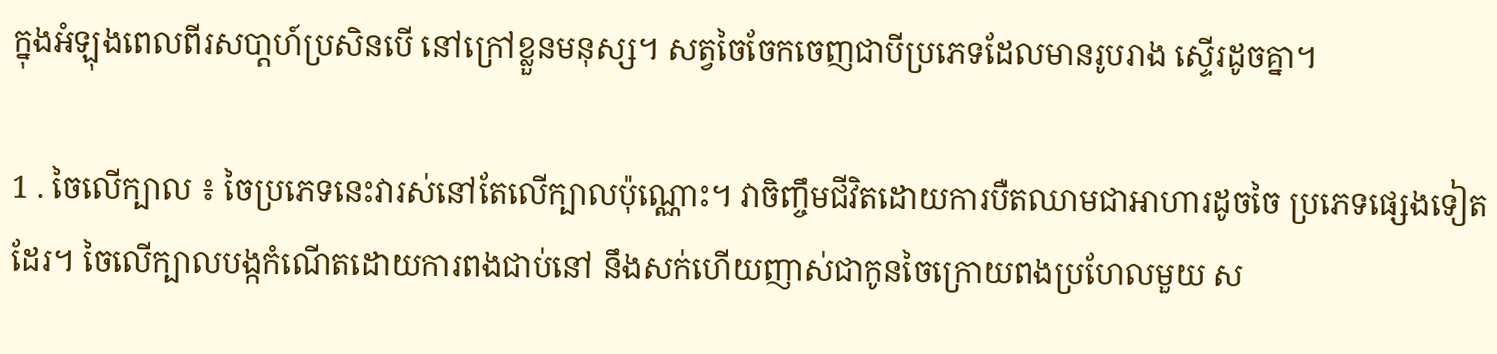ក្នុងអំឡុងពេលពីរសបា្ដហ៍ប្រសិនបើ នៅក្រៅខ្លួនមនុស្ស។ សត្វចៃចែកចេញជាបីប្រភេទដែលមានរូបរាង ស្ទើរដូចគ្នា។

1 . ចៃលើក្បាល ៖ ចៃប្រភេទនេះវារស់នៅតែលើក្បាលប៉ុណ្ណោះ។ វាចិញ្ចឹមជីវិតដោយការបឺតឈាមជាអាហារដូចចៃ ប្រភេទផ្សេងទៀតដែរ។ ចៃលើក្បាលបង្កកំណើតដោយការពងជាប់នៅ នឹងសក់ហើយញាស់ជាកូនចៃក្រោយពងប្រហែលមួយ ស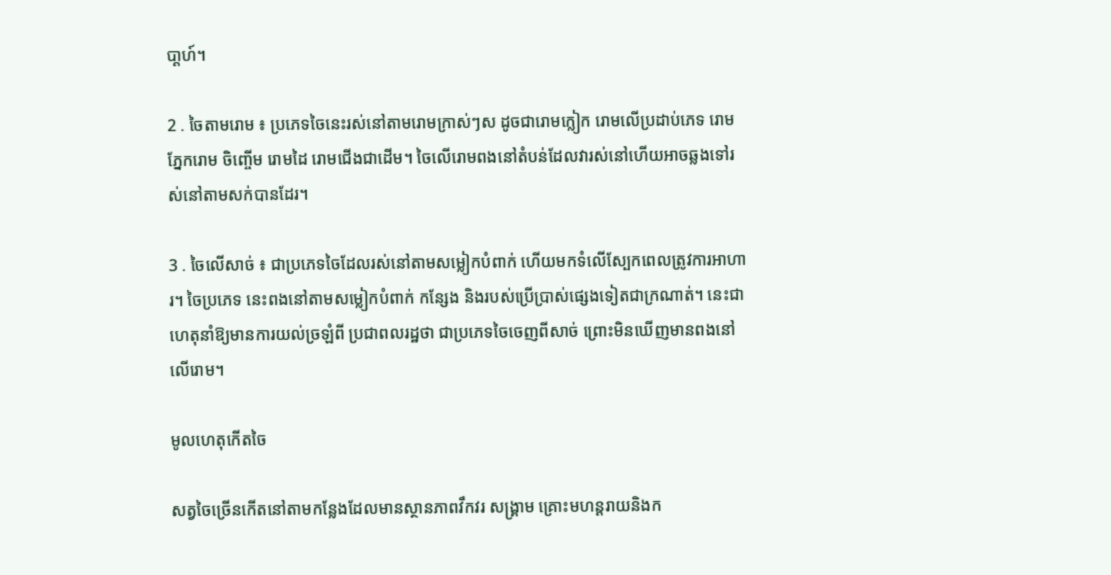បា្ដហ៍។

2 . ចៃតាមរោម ៖ ប្រភេទចៃនេះរស់នៅតាមរោមក្រាស់ៗស ដូចជារោមក្លៀក រោមលើប្រដាប់ភេទ រោមភ្នែករោម ចិញ្ចើម រោមដៃ រោមជើងជាដើម។ ចៃលើរោមពងនៅតំបន់ដែលវារស់នៅហើយអាចឆ្លងទៅរស់នៅតាមសក់បានដែរ។

3 . ចៃលើសាច់ ៖ ជាប្រភេទចៃដែលរស់នៅតាមសម្លៀកបំពាក់ ហើយមកទំលើស្បែកពេលត្រូវការអាហារ។ ចៃប្រភេទ នេះពងនៅតាមសម្លៀកបំពាក់ កន្សែង និងរបស់ប្រើប្រាស់ផ្សេងទៀតជាក្រណាត់។ នេះជាហេតុនាំឱ្យមានការយល់ច្រឡំពី ប្រជាពលរដ្ឋថា ជាប្រភេទចៃចេញពីសាច់ ព្រោះមិនឃើញមានពងនៅលើរោម។

មូលហេតុកើតចៃ

សត្វចៃច្រើនកើតនៅតាមកន្លែងដែលមានស្ថានភាពវឹកវរ សង្គ្រាម គ្រោះមហន្ដរាយនិងក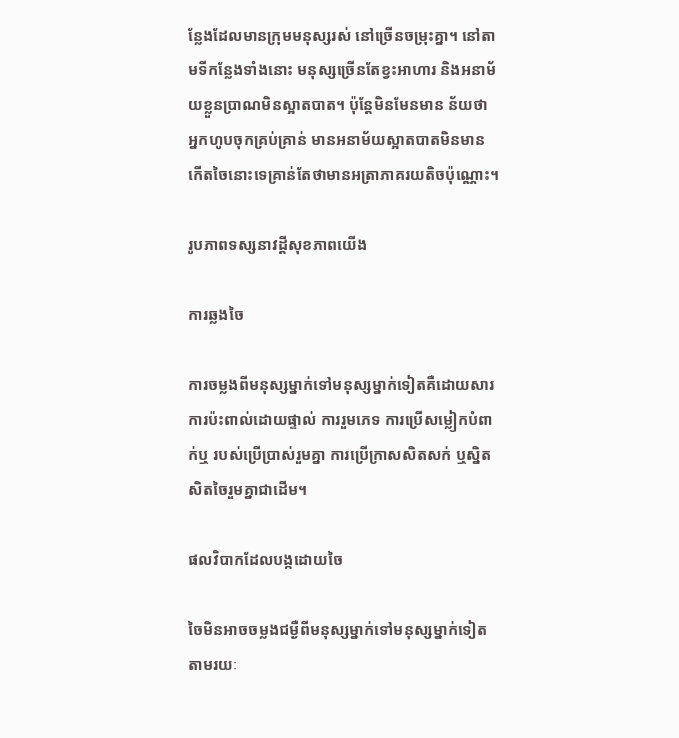ន្លែងដែលមានក្រុមមនុស្សរស់ នៅច្រើនចម្រុះគ្នា។ នៅតាមទីកន្លែងទាំងនោះ មនុស្សច្រើនតែខ្វះអាហារ និងអនាម័យខ្លួនប្រាណមិនស្អាតបាត។ ប៉ុន្ដែមិនមែនមាន ន័យថា អ្នកហូបចុកគ្រប់គ្រាន់ មានអនាម័យស្អាតបាតមិនមានកើតចៃនោះទេគ្រាន់តែថាមានអត្រាភាគរយតិចប៉ុណ្ណោះ។

រូបភាពទស្សនាវដ្ដីសុខភាពយើង

ការឆ្លងចៃ

ការចម្លងពីមនុស្សម្នាក់ទៅមនុស្សម្នាក់ទៀតគឺដោយសារការប៉ះពាល់ដោយផ្ទាល់ ការរួមភេទ ការប្រើសម្លៀកបំពាក់ឬ របស់ប្រើប្រាស់រួមគ្នា ការប្រើក្រាសសិតសក់ ឬស្និតសិតចៃរួមគ្នាជាដើម។

ផលវិបាកដែលបង្កដោយចៃ

ចៃមិនអាចចម្លងជម្ងឺពីមនុស្សម្នាក់ទៅមនុស្សម្នាក់ទៀតតាមរយៈ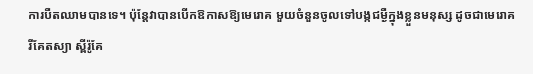ការបឺតឈាមបានទេ។ ប៉ុន្ដែវាបានបើកឱកាសឱ្យមេរោគ មួយចំនួនចូលទៅបង្កជម្ងឺក្នុងខ្លួនមនុស្ស ដូចជាមេរោគរីគែតស្យា ស្ពីរ៉ូគែ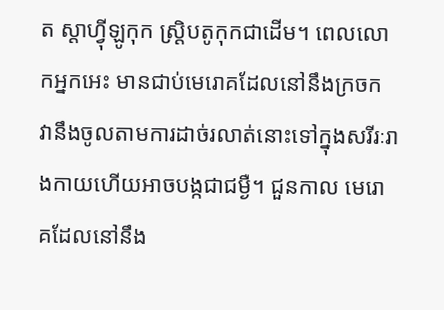ត ស្ដាហ្វ៉ីឡូកុក ស្ដ្រិបតូកុកជាដើម។ ពេលលោកអ្នកអេះ មានជាប់មេរោគដែលនៅនឹងក្រចក វានឹងចូលតាមការដាច់រលាត់នោះទៅក្នុងសរីរៈរាងកាយហើយអាចបង្កជាជម្ងឺ។ ជួនកាល មេរោគដែលនៅនឹង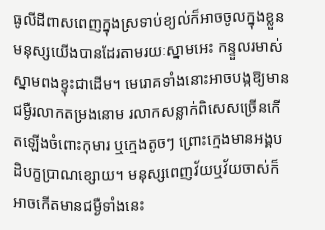ធូលីដីពាសពេញក្នុងស្រទាប់ខ្យល់ក៏អាចចូលក្នុងខ្លួនមនុស្សយើងបានដែរតាមរយៈស្នាមអេះ កន្ទួលរមាស់ ស្នាមពងខ្ទុះជាដើម។ មេរោគទាំងនោះអាចបង្កឱ្យមានជម្ងឺរលាកតម្រងនោម រលាកសន្លាក់ពិសេសច្រើនកើតឡើងចំពោះកុមារ ឬក្មេងតូចៗ ព្រោះក្មេងមានអង្គបដិបក្ខប្រាណខ្សោយ។ មនុស្សពេញវ័យឬវ័យចាស់ក៏អាចកើតមានជម្ងឺទាំងនេះ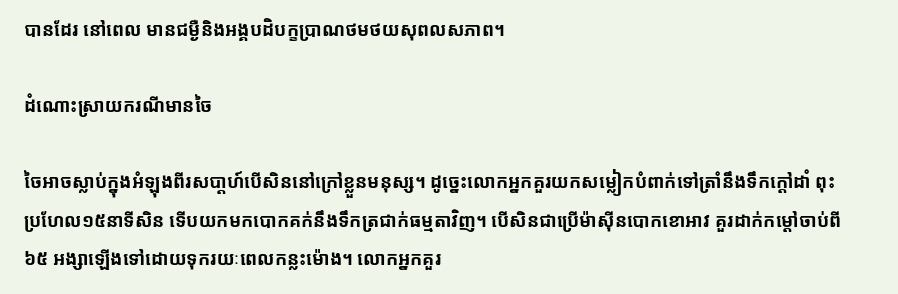បានដែរ នៅពេល មានជម្ងឺនិងអង្គបដិបក្ខប្រាណថមថយសុពលសភាព។

ដំណោះស្រាយករណីមានចៃ

ចៃអាចស្លាប់ក្នុងអំឡុងពីរសបា្ដហ៍បើសិននៅក្រៅខ្លួនមនុស្ស។ ដូច្នេះលោកអ្នកគួរយកសម្លៀកបំពាក់ទៅត្រាំនឹងទឹកក្ដៅដាំ ពុះប្រហែល១៥នាទីសិន ទើបយកមកបោកគក់នឹងទឹកត្រជាក់ធម្មតាវិញ។ បើសិនជាប្រើម៉ាស៊ីនបោកខោអាវ គួរដាក់កម្ដៅចាប់ពី៦៥ អង្សាឡើងទៅដោយទុករយៈពេលកន្លះម៉ោង។ លោកអ្នកគួរ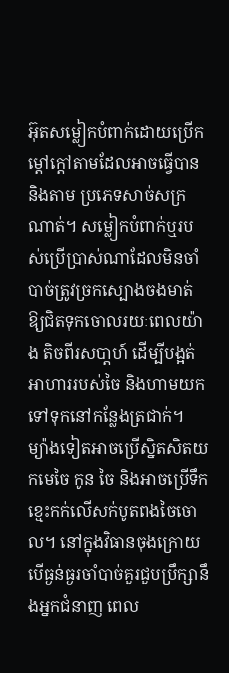អ៊ុតសម្លៀកបំពាក់ដោយប្រើកម្ដៅក្ដៅតាមដែលអាចធ្វើបាន និងតាម ប្រភេទសាច់សក្រណាត់។ សម្លៀកបំពាក់ឬរបស់ប្រើប្រាស់ណាដែលមិនចាំបាច់ត្រូវច្រកស្បោងចងមាត់ឱ្យជិតទុកចោលរយៈពេលយ៉ាង តិចពីរសបា្ដហ៍ ដើម្បីបង្អត់អាហាររបស់ចៃ និងហាមយកទៅទុកនៅកន្លែងត្រជាក់។ ម្យ៉ាងទៀតអាចប្រើស្និតសិតយកមេចៃ កូន ចៃ និងអាចប្រើទឹកខ្មេះកក់លើសក់បូតពងចៃចោល។ នៅក្នុងវិធានចុងក្រោយបើធ្ងន់ធ្ងរចាំបាច់គួរជួបប្រឹក្សានឹងអ្នកជំនាញ ពេល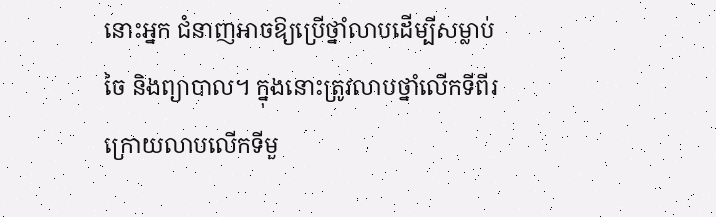នោះអ្នក ជំនាញអាចឱ្យប្រើថ្នាំលាបដើម្បីសម្លាប់ចៃ និងព្យាបាល។ ក្នុងនោះត្រូវលាបថ្នាំលើកទីពីរក្រោយលាបលើកទីមួ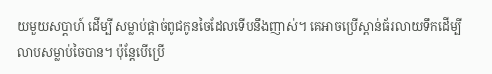យមួយសប្ដាហ៍ ដើម្បី សម្លាប់ផ្ដាច់ពូជកូនចៃដែលទើបនឹងញាស់។ គេអាចប្រើស្ពាន់ធ័រលាយទឹកដើម្បីលាបសម្លាប់ចៃបាន។ ប៉ុន្ដែបើប្រើ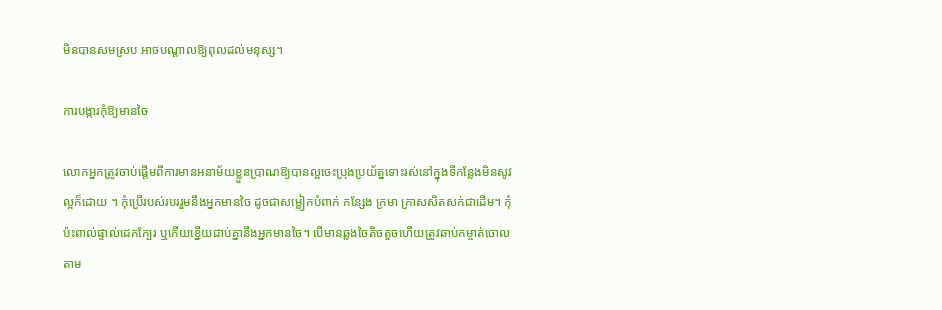មិនបានសមស្រប អាចបណ្ដាលឱ្យពុលដល់មនុស្ស។

ការបង្ការកុំឱ្យមានចៃ

លោកអ្នកត្រូវចាប់ផ្ដើមពីការមានអនាម័យខ្លួនប្រាណឱ្យបានល្អចេះប្រុងប្រយ័ត្នទោះរស់នៅក្នុងទីកន្លែងមិនសូវល្អក៏ដោយ ។ កុំប្រើរបស់របររួមនឹងអ្នកមានចៃ ដូចជាសម្លៀកបំពាក់ កន្សែង ក្រមា ក្រាសសិតសក់ជាដើម។ កុំប៉ះពាល់ផ្ទាល់ដេកក្បែរ ឬកើយខ្នើយជាប់គ្នានឹងអ្នកមានចៃ។ បើមានឆ្លងចៃតិចតួចហើយត្រូវឆាប់កម្ចាត់ចោលតាម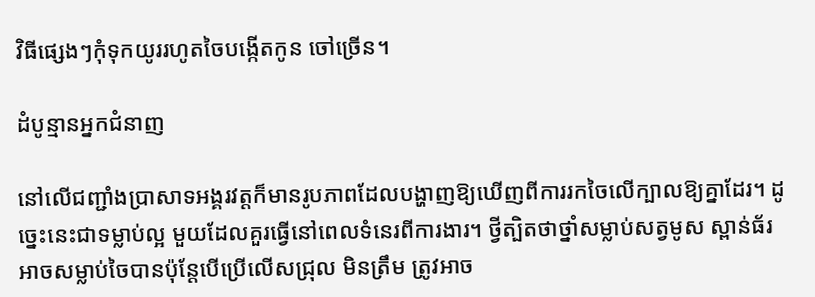វិធីផ្សេងៗកុំទុកយូររហូតចៃបង្កើតកូន ចៅច្រើន។

ដំបូន្មានអ្នកជំនាញ

នៅលើជញ្ជាំងប្រាសាទអង្គរវត្ដក៏មានរូបភាពដែលបង្ហាញឱ្យឃើញពីការរកចៃលើក្បាលឱ្យគ្នាដែរ។ ដូច្នេះនេះជាទម្លាប់ល្អ មួយដែលគួរធ្វើនៅពេលទំនេរពីការងារ។ ថ្វីត្បិតថាថ្នាំសម្លាប់សត្វមូស ស្ពាន់ធ័រអាចសម្លាប់ចៃបានប៉ុន្ដែបើប្រើលើសជ្រុល មិនត្រឹម ត្រូវអាច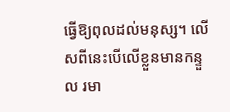ធ្វើឱ្យពុលដល់មនុស្ស។ លើសពីនេះបើលើខ្លួនមានកន្ទួល រមា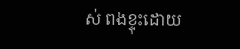ស់ ពងខ្ទុះដោយ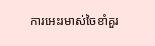ការអេះរមាស់ចៃខាំគួរ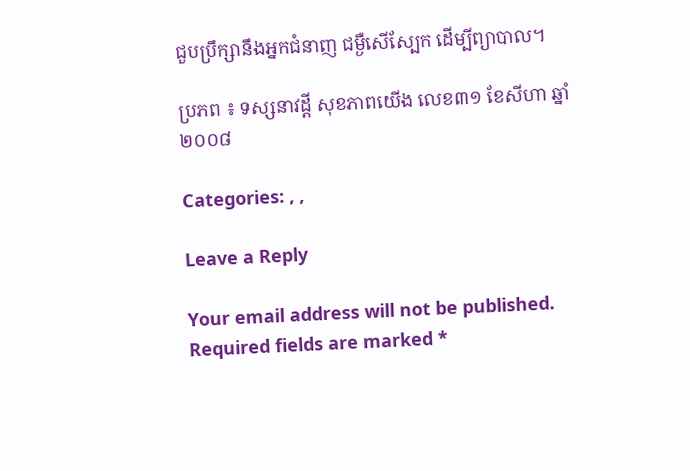ជួបប្រឹក្សានឹងអ្នកជំនាញ ជម្ងឺសើស្បែក ដើម្បីព្យាបាល។

ប្រភព ៖ ទស្សនាវដ្តី សុខភាពយើង លេខ៣១ ខែសីហា ឆ្នាំ២០០៨

Categories: , ,

Leave a Reply

Your email address will not be published. Required fields are marked *